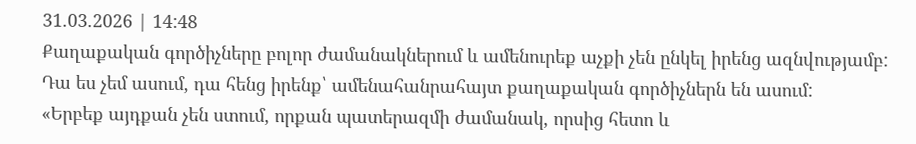31.03.2026 | 14:48
Քաղաքական գործիչները բոլոր ժամանակներում և ամենուրեք աչքի չեն ընկել իրենց ազնվությամբ: Դա ես չեմ ասում, դա հենց իրենք՝ ամենահանրահայտ քաղաքական գործիչներն են ասում:
«Երբեք այդքան չեն ստում, որքան պատերազմի ժամանակ, որսից հետո և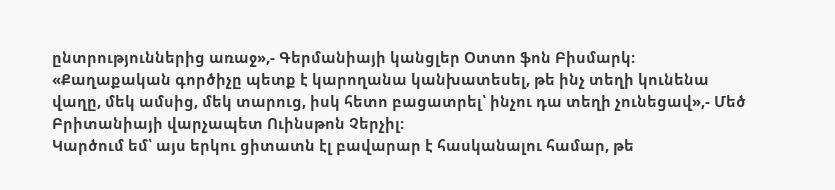ընտրություններից առաջ»,- Գերմանիայի կանցլեր Օտտո ֆոն Բիսմարկ:
«Քաղաքական գործիչը պետք է կարողանա կանխատեսել, թե ինչ տեղի կունենա վաղը, մեկ ամսից, մեկ տարուց, իսկ հետո բացատրել՝ ինչու դա տեղի չունեցավ»,- Մեծ Բրիտանիայի վարչապետ Ուինսթոն Չերչիլ:
Կարծում եմ՝ այս երկու ցիտատն էլ բավարար է հասկանալու համար, թե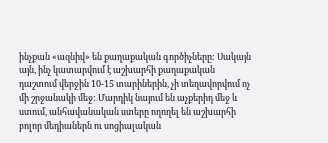ինչքան «ազնիվ» են քաղաքական գործիչները: Սակայն այն, ինչ կատարվում է աշխարհի քաղաքական դաշտում վերջին 10-15 տարիներին, չի տեղավորվում ոչ մի շրջանակի մեջ: Մարդիկ նայում են աչքերիդ մեջ և ստում, անհավանական ստերը ողողել են աշխարհի բոլոր մեդիաներն ու սոցիալական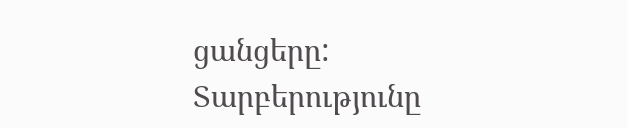ցանցերը: Տարբերությունը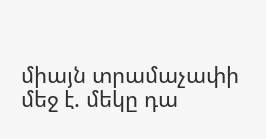միայն տրամաչափի մեջ է. մեկը դա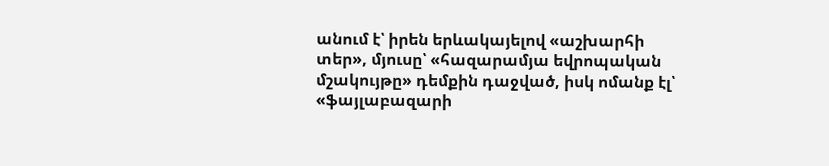անում է՝ իրեն երևակայելով «աշխարհի տեր», մյուսը՝ «հազարամյա եվրոպական մշակույթը» դեմքին դաջված, իսկ ոմանք էլ՝ «ֆայլաբազարի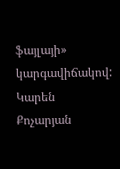ֆայլայի» կարգավիճակով:
Կարեն Քոչարյան